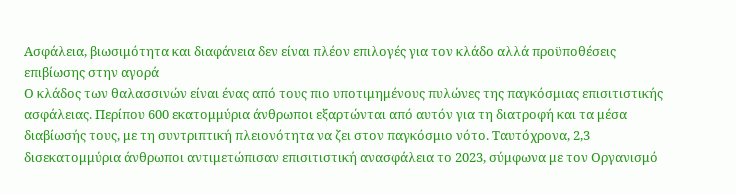Ασφάλεια, βιωσιμότητα και διαφάνεια δεν είναι πλέον επιλογές για τον κλάδο αλλά προϋποθέσεις επιβίωσης στην αγορά
Ο κλάδος των θαλασσινών είναι ένας από τους πιο υποτιμημένους πυλώνες της παγκόσμιας επισιτιστικής ασφάλειας. Περίπου 600 εκατομμύρια άνθρωποι εξαρτώνται από αυτόν για τη διατροφή και τα μέσα διαβίωσής τους, με τη συντριπτική πλειονότητα να ζει στον παγκόσμιο νότο. Ταυτόχρονα, 2,3 δισεκατομμύρια άνθρωποι αντιμετώπισαν επισιτιστική ανασφάλεια το 2023, σύμφωνα με τον Οργανισμό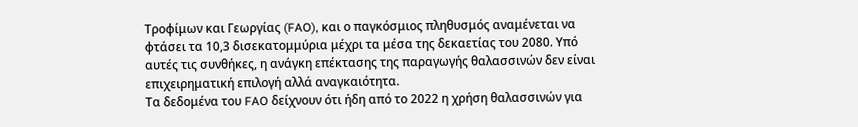Τροφίμων και Γεωργίας (FAO), και ο παγκόσμιος πληθυσμός αναμένεται να φτάσει τα 10,3 δισεκατομμύρια μέχρι τα μέσα της δεκαετίας του 2080. Υπό αυτές τις συνθήκες, η ανάγκη επέκτασης της παραγωγής θαλασσινών δεν είναι επιχειρηματική επιλογή αλλά αναγκαιότητα.
Τα δεδομένα του FAO δείχνουν ότι ήδη από το 2022 η χρήση θαλασσινών για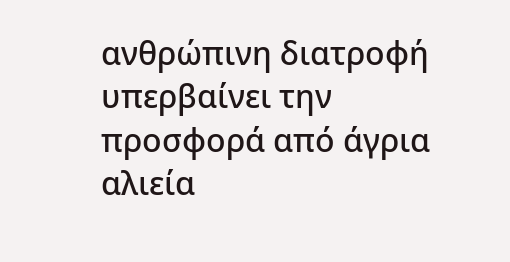ανθρώπινη διατροφή υπερβαίνει την προσφορά από άγρια αλιεία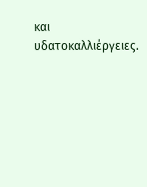και υδατοκαλλιέργειες.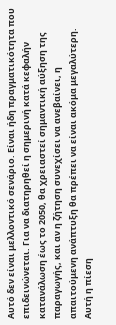Αυτό δεν είναι μελλοντικό σενάριο. Είναι ήδη πραγματικότητα που επιδεινώνεται. Για να διατηρηθεί η σημερινή κατά κεφαλήν κατανάλωση έως το 2050, θα χρειαστεί σημαντική αύξηση της παραγωγής, και αν η ζήτηση συνεχίσει να ανεβαίνει, η απαιτούμενη ανάπτυξη θα πρέπει να είναι ακόμα μεγαλύτερη.
Αυτή η πίεση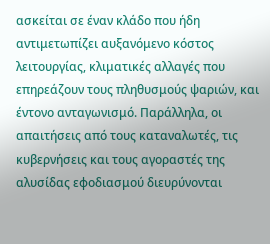ασκείται σε έναν κλάδο που ήδη αντιμετωπίζει αυξανόμενο κόστος λειτουργίας, κλιματικές αλλαγές που επηρεάζουν τους πληθυσμούς ψαριών, και έντονο ανταγωνισμό. Παράλληλα, οι απαιτήσεις από τους καταναλωτές, τις κυβερνήσεις και τους αγοραστές της αλυσίδας εφοδιασμού διευρύνονται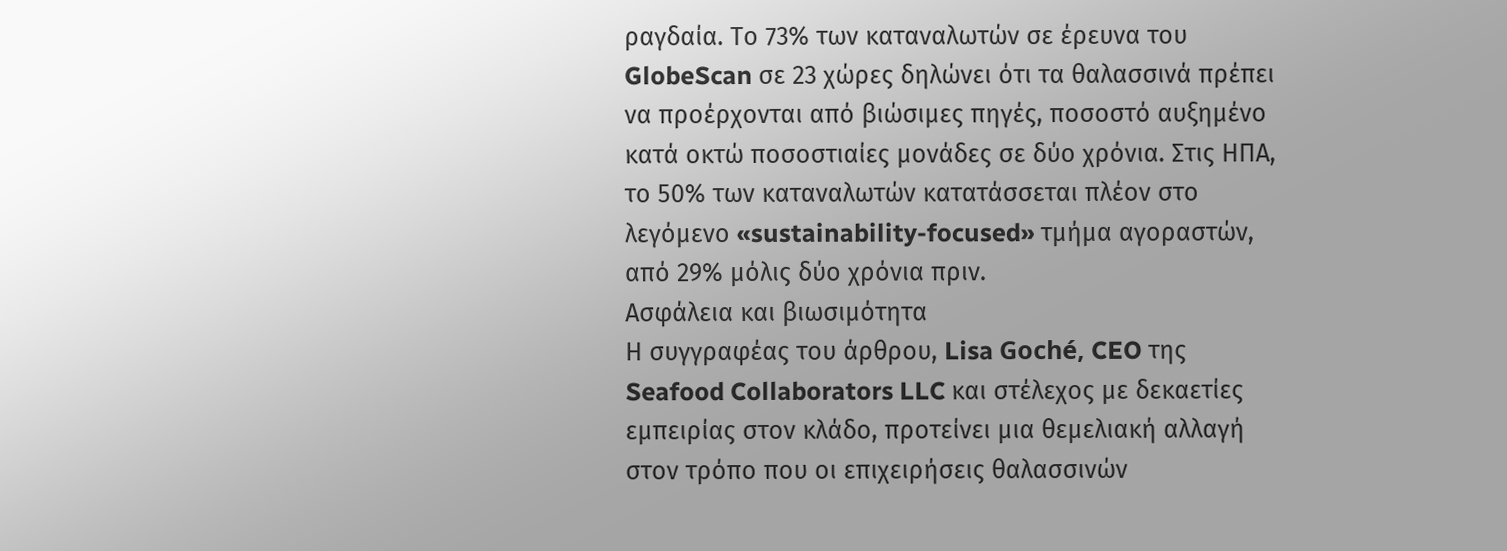ραγδαία. Το 73% των καταναλωτών σε έρευνα του GlobeScan σε 23 χώρες δηλώνει ότι τα θαλασσινά πρέπει να προέρχονται από βιώσιμες πηγές, ποσοστό αυξημένο κατά οκτώ ποσοστιαίες μονάδες σε δύο χρόνια. Στις ΗΠΑ, το 50% των καταναλωτών κατατάσσεται πλέον στο λεγόμενο «sustainability-focused» τμήμα αγοραστών, από 29% μόλις δύο χρόνια πριν.
Ασφάλεια και βιωσιμότητα
Η συγγραφέας του άρθρου, Lisa Goché, CEO της Seafood Collaborators LLC και στέλεχος με δεκαετίες εμπειρίας στον κλάδο, προτείνει μια θεμελιακή αλλαγή στον τρόπο που οι επιχειρήσεις θαλασσινών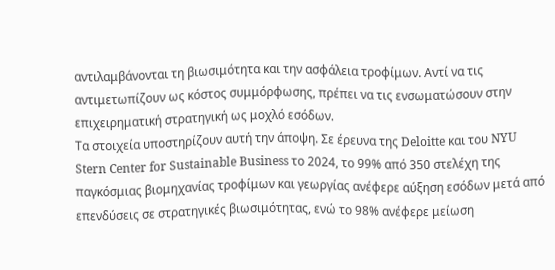αντιλαμβάνονται τη βιωσιμότητα και την ασφάλεια τροφίμων. Αντί να τις αντιμετωπίζουν ως κόστος συμμόρφωσης, πρέπει να τις ενσωματώσουν στην επιχειρηματική στρατηγική ως μοχλό εσόδων.
Τα στοιχεία υποστηρίζουν αυτή την άποψη. Σε έρευνα της Deloitte και του NYU Stern Center for Sustainable Business το 2024, το 99% από 350 στελέχη της παγκόσμιας βιομηχανίας τροφίμων και γεωργίας ανέφερε αύξηση εσόδων μετά από επενδύσεις σε στρατηγικές βιωσιμότητας, ενώ το 98% ανέφερε μείωση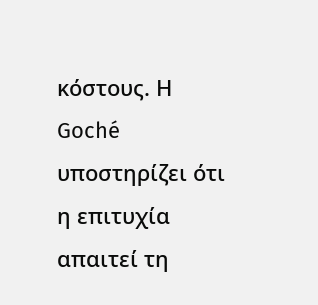κόστους. Η Goché υποστηρίζει ότι η επιτυχία απαιτεί τη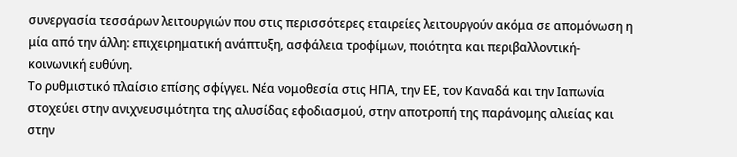συνεργασία τεσσάρων λειτουργιών που στις περισσότερες εταιρείες λειτουργούν ακόμα σε απομόνωση η μία από την άλλη: επιχειρηματική ανάπτυξη, ασφάλεια τροφίμων, ποιότητα και περιβαλλοντική-κοινωνική ευθύνη.
Το ρυθμιστικό πλαίσιο επίσης σφίγγει. Νέα νομοθεσία στις ΗΠΑ, την ΕΕ, τον Καναδά και την Ιαπωνία στοχεύει στην ανιχνευσιμότητα της αλυσίδας εφοδιασμού, στην αποτροπή της παράνομης αλιείας και στην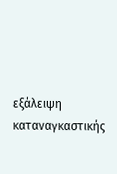εξάλειψη καταναγκαστικής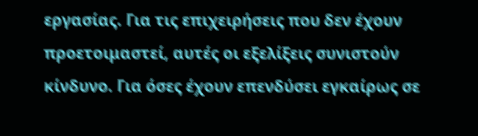εργασίας. Για τις επιχειρήσεις που δεν έχουν προετοιμαστεί, αυτές οι εξελίξεις συνιστούν κίνδυνο. Για όσες έχουν επενδύσει εγκαίρως σε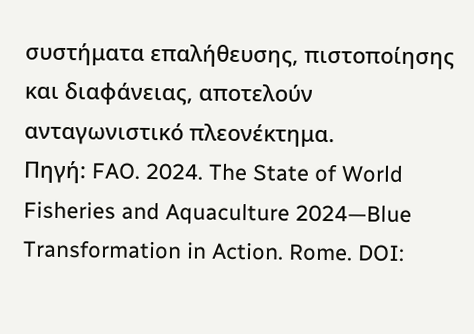συστήματα επαλήθευσης, πιστοποίησης και διαφάνειας, αποτελούν ανταγωνιστικό πλεονέκτημα.
Πηγή: FAO. 2024. The State of World Fisheries and Aquaculture 2024—Blue Transformation in Action. Rome. DOI: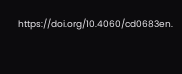https://doi.org/10.4060/cd0683en.